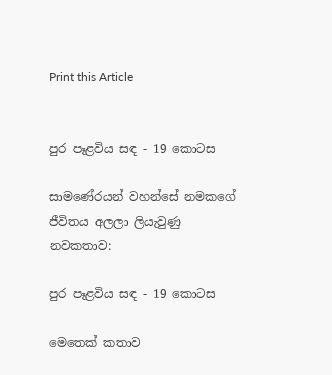Print this Article


පුර පෑළවිය සඳ - 19 කොටස

සාමණේරයන් වහන්සේ නමකගේ ජීවිතය අලලා ලියැවුණු නවකතාව:

පුර පෑළවිය සඳ - 19 කොටස

මෙතෙක් කතාව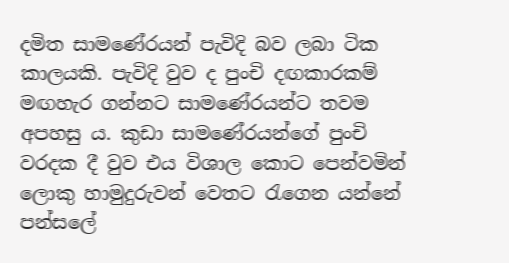දමිත සාමණේරයන් පැවිදි බව ලබා ටික කාලයකි. පැවිදි වුව ද පුංචි දඟකාරකම් මඟහැර ගන්නට සාමණේරයන්ට තවම අපහසු ය. කුඩා සාමණේරයන්ගේ පුංචි වරදක දී වුව එය විශාල කොට පෙන්වමින් ලොකු හාමුදුරුවන් වෙතට රැගෙන යන්නේ පන්සලේ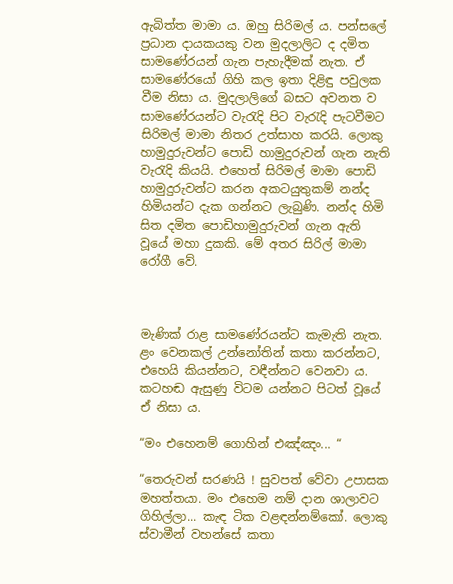ඇබිත්ත මාමා ය. ඔහු සිරිමල් ය. පන්සලේ ප්‍රධාන දායකයකු වන මුදලාලිට ද දමිත සාමණේරයන් ගැන පැහැදීමක් නැත. ඒ සාමණේරයෝ ගිහි කල ඉතා දිළිඳු පවුලක වීම නිසා ය. මුදලාලිගේ බසට අවනත ව සාමණේරයන්ට වැරැදි පිට වැරැදි පැටවීමට සිරිමල් මාමා නිතර උත්සාහ කරයි. ලොකු හාමුදුරුවන්ට පොඩි හාමුදුරුවන් ගැන නැති වැරැදි කියයි. එහෙත් සිරිමල් මාමා පොඩි හාමුදුරුවන්ට කරන අකටයුතුකම් නන්ද හිමියන්ට දැක ගන්නට ලැබුණි. නන්ද හිමි සිත දමිත පොඩිහාමුදුරුවන් ගැන ඇති වූයේ මහා දුකකි. මේ අතර සිරිල් මාමා රෝගී වේ.



මැණික් රාළ සාමණේරයන්ට කැමැති නැත. ළං වෙනකල් උන්නෝතින් කතා කරන්නට, එහෙයි කියන්නට, වඳීන්නට වෙනවා ය. කටහඬ ඇසුණු විටම යන්නට පිටත් වූයේ ඒ නිසා ය.

“මං එහෙනම් ගොහින් එඤ්ඤං... “

“තෙරුවන් සරණයි ! සුවපත් වේවා උපාසක මහත්තයා. මං එහෙම නම් දාන ශාලාවට ගිහිල්ලා... කැඳ ටික වළඳන්නම්කෝ. ලොකු ස්වාමීන් වහන්සේ කතා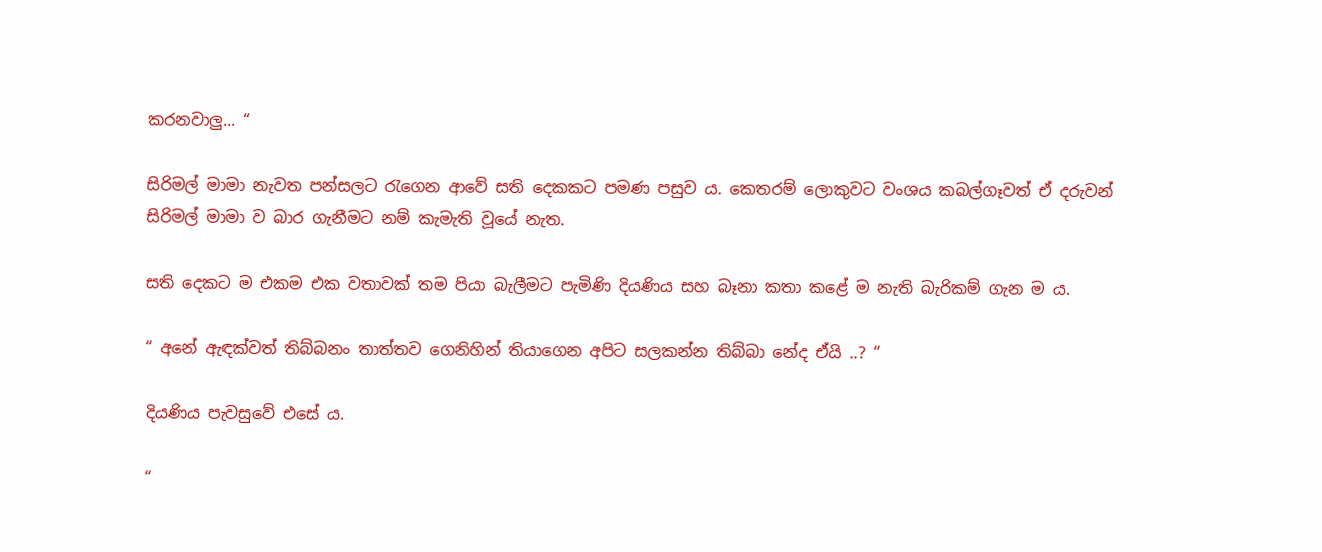කරනවාලු... “

සිරිමල් මාමා නැවත පන්සලට රැගෙන ආවේ සති දෙකකට පමණ පසුව ය. කෙතරම් ලොකුවට වංශය කබල්ගෑවත් ඒ දරුවන් සිරිමල් මාමා ව බාර ගැනීමට නම් කැමැති වූයේ නැත.

සති දෙකට ම එකම එක වතාවක් තම පියා බැලීමට පැමිණි දියණිය සහ බෑනා කතා කළේ ම නැති බැරිකම් ගැන ම ය.

“ අනේ ඇඳක්වත් තිබ්බනං තාත්තව ගෙනිහින් තියාගෙන අපිට සලකන්න තිබ්බා නේද ඒයි ..? “

දියණිය පැවසුවේ එසේ ය.

“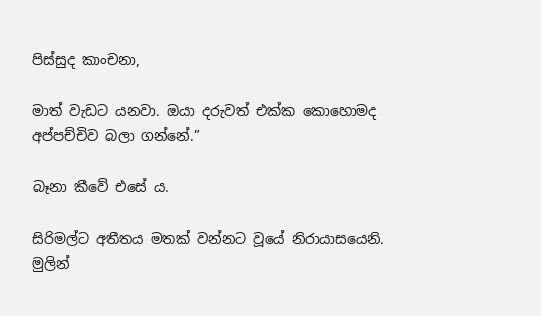පිස්සුද කාංචනා,

මාත් වැඩට යනවා. ඔයා දරුවත් එක්ක කොහොමද අප්පච්චිව බලා ගන්නේ.”

බෑනා කීවේ එසේ ය.

සිරිමල්ට අතීතය මතක් වන්නට වූයේ නිරායාසයෙනි. මුලින්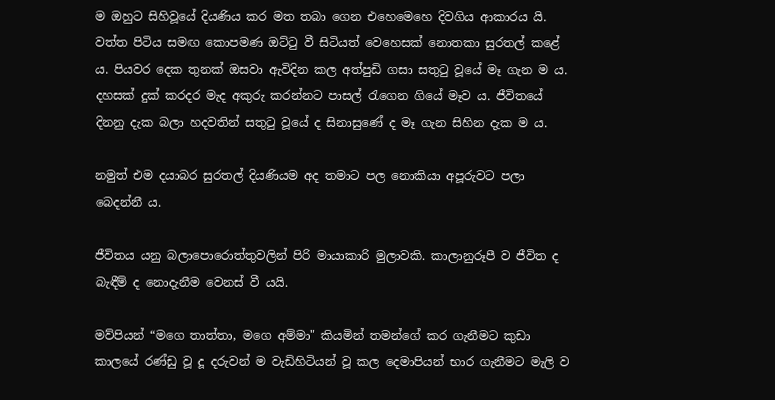ම ඔහුට සිහිවූයේ දියණිය කර මත තබා ගෙන එහෙමෙහෙ දිවගිය ආකාරය යි. වත්ත පිටිය සමඟ කොපමණ ඔට්ටු වී සිටියත් වෙහෙසක් නොතකා සුරතල් කළේ ය. පියවර දෙක තුනක් ඔසවා ඇවිදින කල අත්පුඩි ගසා සතුටු වූයේ මෑ ගැන ම ය. දහසක් දුක් කරදර මැද අකුරු කරන්නට පාසල් රැගෙන ගියේ මෑව ය. ජීවිතයේ දිනනු දැක බලා හදවතින් සතුටු වූයේ ද සිනාසුණේ ද මෑ ගැන සිහින දැක ම ය.

නමුත් එම දයාබර සුරතල් දියණියම අද තමාට පල නොකියා අපූරුවට පලා බෙදන්නී ය.

ජීවිතය යනු බලාපොරොත්තුවලින් පිරි මායාකාරි මුලාවකි. කාලානුරූපී ව ජීවිත ද බැඳීම් ද නොදැනීම වෙනස් වී යයි.

මව්පියන් “මගෙ තාත්තා, මගෙ අම්මා" කියමින් තමන්ගේ කර ගැනීමට කුඩා කාලයේ රණ්ඩු වූ දූ දරුවන් ම වැඩිහිටියන් වූ කල දෙමාපියන් භාර ගැනීමට මැලි ව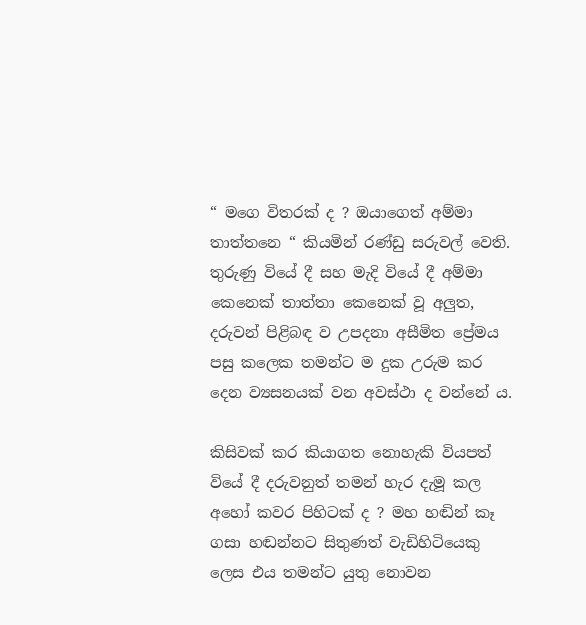“ මගෙ විතරක් ද ? ඔයාගෙත් අම්මා තාත්තනෙ “ කියමින් රණ්ඩු සරුවල් වෙති. තුරුණු වියේ දී සහ මැදි වියේ දී අම්මා කෙනෙක් තාත්තා කෙනෙක් වූ අලුත, දරුවන් පිළිබඳ ව උපදනා අසීමිත ප්‍රේමය පසු කලෙක තමන්ට ම දුක උරුම කර දෙන ව්‍යසනයක් වන අවස්ථා ද වන්නේ ය.

කිසිවක් කර කියාගත නොහැකි වියපත් වියේ දී දරුවනුත් තමන් හැර දැමූ කල අහෝ කවර පිහිටක් ද ? මහ හඬින් කෑ ගසා හඬන්නට සිතුණත් වැඩිහිටියෙකු ලෙස එය තමන්ට යුතු නොවන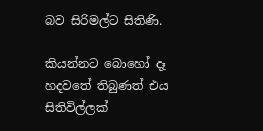බව සිරිමල්ට සිතිණි.

කියන්නට බොහෝ දෑ හදවතේ තිබුණත් එය සිතිවිල්ලක්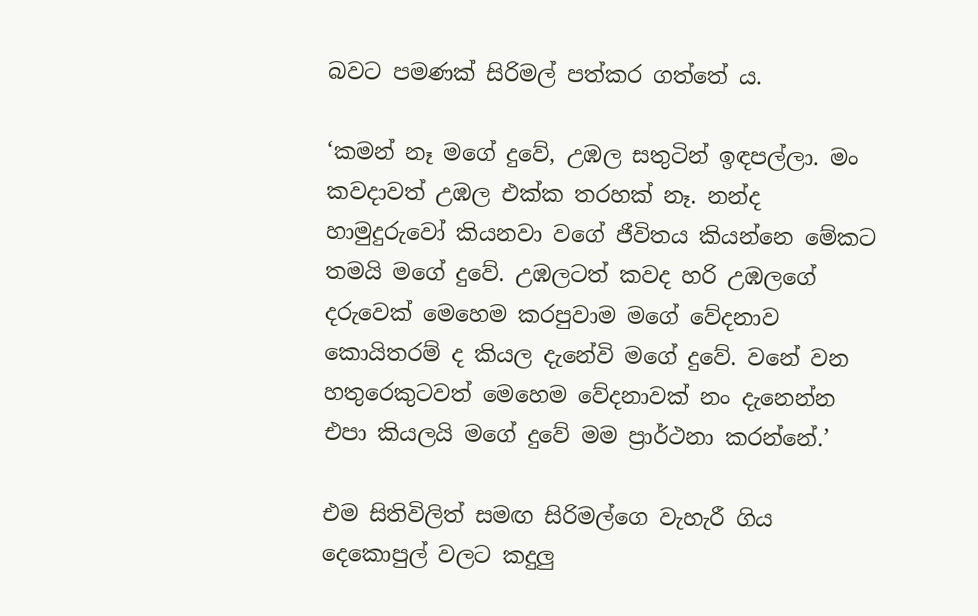බවට පමණක් සිරිමල් පත්කර ගත්තේ ය.

‘කමන් නෑ මගේ දුවේ, උඹල සතුටින් ඉඳපල්ලා. මං කවදාවත් උඹල එක්ක තරහක් නෑ. නන්ද හාමුදුරුවෝ කියනවා වගේ ජීවිතය කියන්නෙ මේකට තමයි මගේ දුවේ. උඹලටත් කවද හරි උඹලගේ දරුවෙක් මෙහෙම කරපුවාම මගේ වේදනාව කොයිතරම් ද කියල දැනේවි මගේ දුවේ. වනේ වන හතුරෙකුටවත් මෙහෙම වේදනාවක් නං දැනෙන්න එපා කියලයි මගේ දුවේ මම ප්‍රාර්ථනා කරන්නේ.’

එම සිතිවිලිත් සමඟ සිරිමල්ගෙ වැහැරී ගිය දෙකොපුල් වලට කදුලු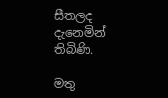සීතලද දැනෙමින් තිබිණි.

මතු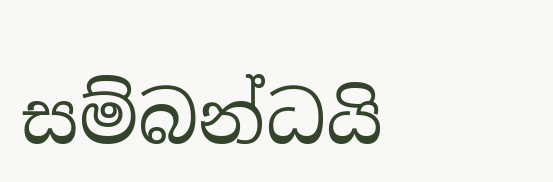සම්බන්ධයි